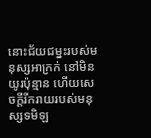នោះជ័យជម្នះរបស់មនុស្សអាក្រក់ នៅមិនយូរប៉ុន្មាន ហើយសេចក្ដីរីករាយរបស់មនុស្សទមិឡ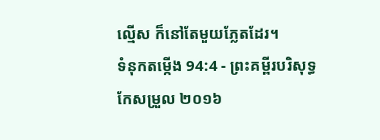ល្មើស ក៏នៅតែមួយភ្លែតដែរ។
ទំនុកតម្កើង 94:4 - ព្រះគម្ពីរបរិសុទ្ធកែសម្រួល ២០១៦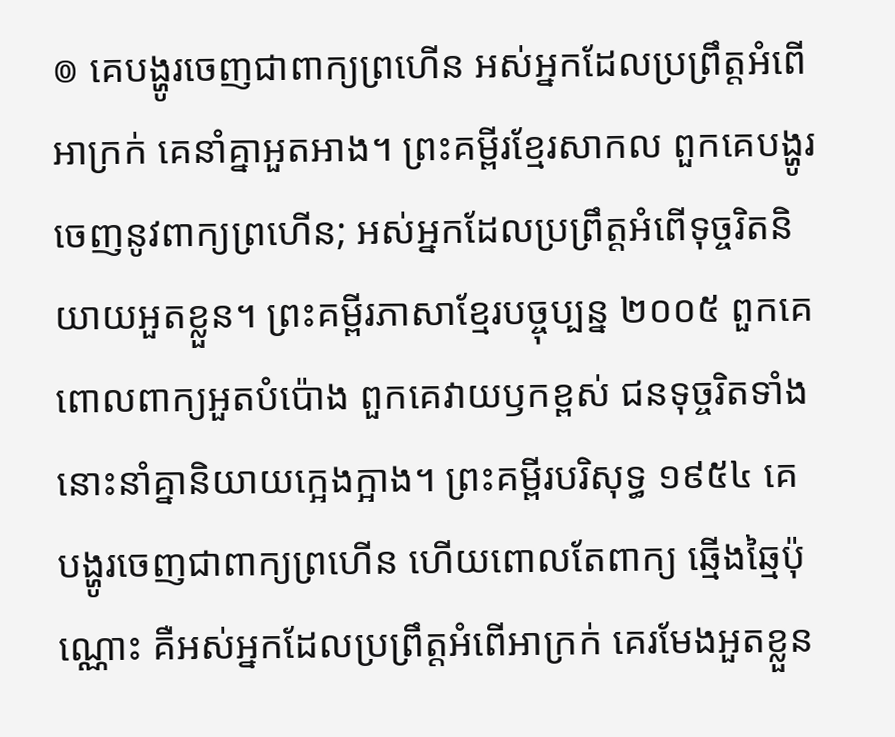៙ គេបង្ហូរចេញជាពាក្យព្រហើន អស់អ្នកដែលប្រព្រឹត្តអំពើអាក្រក់ គេនាំគ្នាអួតអាង។ ព្រះគម្ពីរខ្មែរសាកល ពួកគេបង្ហូរចេញនូវពាក្យព្រហើន; អស់អ្នកដែលប្រព្រឹត្តអំពើទុច្ចរិតនិយាយអួតខ្លួន។ ព្រះគម្ពីរភាសាខ្មែរបច្ចុប្បន្ន ២០០៥ ពួកគេពោលពាក្យអួតបំប៉ោង ពួកគេវាយឫកខ្ពស់ ជនទុច្ចរិតទាំងនោះនាំគ្នានិយាយក្អេងក្អាង។ ព្រះគម្ពីរបរិសុទ្ធ ១៩៥៤ គេបង្ហូរចេញជាពាក្យព្រហើន ហើយពោលតែពាក្យ ឆ្មើងឆ្មៃប៉ុណ្ណោះ គឺអស់អ្នកដែលប្រព្រឹត្តអំពើអាក្រក់ គេរមែងអួតខ្លួន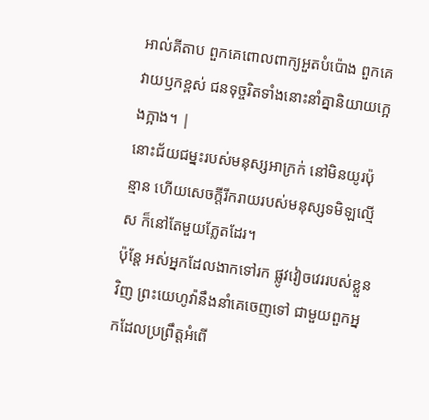អាល់គីតាប ពួកគេពោលពាក្យអួតបំប៉ោង ពួកគេវាយឫកខ្ពស់ ជនទុច្ចរិតទាំងនោះនាំគ្នានិយាយក្អេងក្អាង។ |
នោះជ័យជម្នះរបស់មនុស្សអាក្រក់ នៅមិនយូរប៉ុន្មាន ហើយសេចក្ដីរីករាយរបស់មនុស្សទមិឡល្មើស ក៏នៅតែមួយភ្លែតដែរ។
ប៉ុន្ដែ អស់អ្នកដែលងាកទៅរក ផ្លូវវៀចវេររបស់ខ្លួនវិញ ព្រះយេហូវ៉ានឹងនាំគេចេញទៅ ជាមួយពួកអ្នកដែលប្រព្រឹត្តអំពើ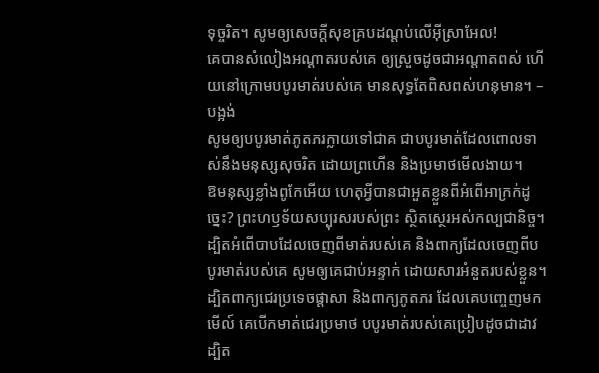ទុច្ចរិត។ សូមឲ្យសេចក្ដីសុខគ្របដណ្ដប់លើអ៊ីស្រាអែល!
គេបានសំលៀងអណ្ដាតរបស់គេ ឲ្យស្រួចដូចជាអណ្ដាតពស់ ហើយនៅក្រោមបបូរមាត់របស់គេ មានសុទ្ធតែពិសពស់ហនុមាន។ –បង្អង់
សូមឲ្យបបូរមាត់ភូតភរក្លាយទៅជាគ ជាបបូរមាត់ដែលពោលទាស់នឹងមនុស្សសុចរិត ដោយព្រហើន និងប្រមាថមើលងាយ។
ឱមនុស្សខ្លាំងពូកែអើយ ហេតុអ្វីបានជាអួតខ្លួនពីអំពើអាក្រក់ដូច្នេះ? ព្រះហឫទ័យសប្បុរសរបស់ព្រះ ស្ថិតស្ថេរអស់កល្បជានិច្ច។
ដ្បិតអំពើបាបដែលចេញពីមាត់របស់គេ និងពាក្យដែលចេញពីបបូរមាត់របស់គេ សូមឲ្យគេជាប់អន្ទាក់ ដោយសារអំនួតរបស់ខ្លួន។ ដ្បិតពាក្យជេរប្រទេចផ្ដាសា និងពាក្យភូតភរ ដែលគេបញ្ចេញមក
មើល៍ គេបើកមាត់ជេរប្រមាថ បបូរមាត់របស់គេប្រៀបដូចជាដាវ ដ្បិត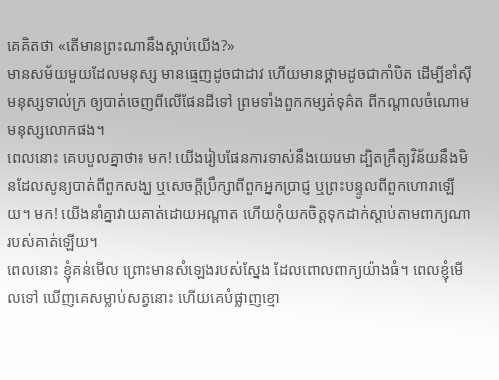គេគិតថា «តើមានព្រះណានឹងស្ដាប់យើង?»
មានសម័យមួយដែលមនុស្ស មានធ្មេញដូចជាដាវ ហើយមានថ្គាមដូចជាកាំបិត ដើម្បីខាំស៊ីមនុស្សទាល់ក្រ ឲ្យបាត់ចេញពីលើផែនដីទៅ ព្រមទាំងពួកកម្សត់ទុគ៌ត ពីកណ្ដាលចំណោមមនុស្សលោកផង។
ពេលនោះ គេបបួលគ្នាថា៖ មក! យើងរៀបផែនការទាស់នឹងយេរេមា ដ្បិតក្រឹត្យវិន័យនឹងមិនដែលសូន្យបាត់ពីពួកសង្ឃ ឬសេចក្ដីប្រឹក្សាពីពួកអ្នកប្រាជ្ញ ឬព្រះបន្ទូលពីពួកហោរាឡើយ។ មក! យើងនាំគ្នាវាយគាត់ដោយអណ្ដាត ហើយកុំយកចិត្តទុកដាក់ស្តាប់តាមពាក្យណារបស់គាត់ឡើយ។
ពេលនោះ ខ្ញុំគន់មើល ព្រោះមានសំឡេងរបស់ស្នែង ដែលពោលពាក្យយ៉ាងធំ។ ពេលខ្ញុំមើលទៅ ឃើញគេសម្លាប់សត្វនោះ ហើយគេបំផ្លាញខ្មោ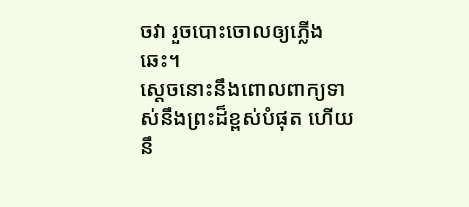ចវា រួចបោះចោលឲ្យភ្លើងឆេះ។
ស្តេចនោះនឹងពោលពាក្យទាស់នឹងព្រះដ៏ខ្ពស់បំផុត ហើយនឹ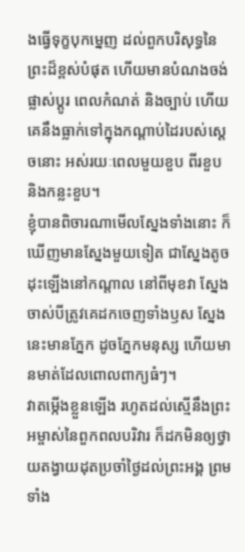ងធ្វើទុក្ខបុកម្នេញ ដល់ពួកបរិសុទ្ធនៃព្រះដ៏ខ្ពស់បំផុត ហើយមានបំណងចង់ផ្លាស់ប្ដូរ ពេលកំណត់ និងច្បាប់ ហើយគេនឹងធ្លាក់ទៅក្នុងកណ្ដាប់ដៃរបស់ស្តេចនោះ អស់រយៈពេលមួយខួប ពីរខួប និងកន្លះខួប។
ខ្ញុំបានពិចារណាមើលស្នែងទាំងនោះ ក៏ឃើញមានស្នែងមួយទៀត ជាស្នែងតូច ដុះឡើងនៅកណ្ដាល នៅពីមុខវា ស្នែងចាស់បីត្រូវគេដកចេញទាំងឫស ស្នែងនេះមានភ្នែក ដូចភ្នែកមនុស្ស ហើយមានមាត់ដែលពោលពាក្យធំៗ។
វាតម្កើងខ្លួនឡើង រហូតដល់ស្មើនឹងព្រះអម្ចាស់នៃពួកពលបរិវារ ក៏ដកមិនឲ្យថ្វាយតង្វាយដុតប្រចាំថ្ងៃដល់ព្រះអង្គ ព្រមទាំង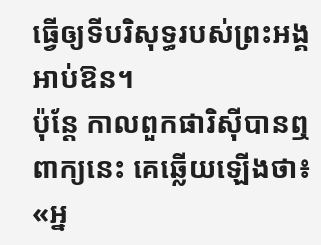ធ្វើឲ្យទីបរិសុទ្ធរបស់ព្រះអង្គអាប់ឱន។
ប៉ុន្តែ កាលពួកផារិស៊ីបានឮពាក្យនេះ គេឆ្លើយឡើងថា៖ «អ្ន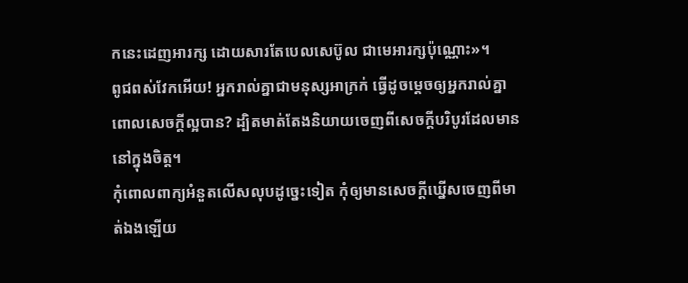កនេះដេញអារក្ស ដោយសារតែបេលសេប៊ូល ជាមេអារក្សប៉ុណ្ណោះ»។
ពូជពស់វែកអើយ! អ្នករាល់គ្នាជាមនុស្សអាក្រក់ ធ្វើដូចម្តេចឲ្យអ្នករាល់គ្នាពោលសេចក្តីល្អបាន? ដ្បិតមាត់តែងនិយាយចេញពីសេចក្តីបរិបូរដែលមាននៅក្នុងចិត្ត។
កុំពោលពាក្យអំនួតលើសលុបដូច្នេះទៀត កុំឲ្យមានសេចក្ដីឃ្នើសចេញពីមាត់ឯងឡើយ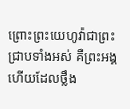ព្រោះព្រះយេហូវ៉ាជាព្រះជ្រាបទាំងអស់ គឺព្រះអង្គហើយដែលថ្លឹង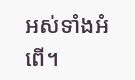អស់ទាំងអំពើ។